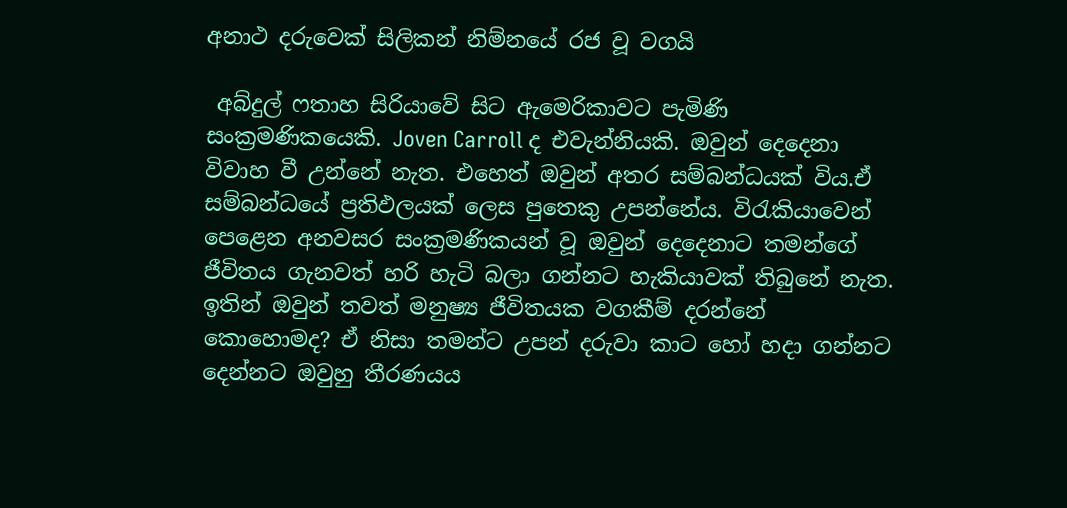අනාථ දරුවෙක් සිලිකන් නිම්නයේ රජ වූ වගයි

 අබ්දුල් ෆතාහ සිරියාවේ සිට ඇමෙරිකාවට පැමිණි සංක්‍රමණිකයෙකි. Joven Carroll ද එවැන්නියකි. ඔවුන් දෙදෙනා විවාහ වී උන්නේ නැත. එහෙත් ඔවුන් අතර සම්බන්ධයක් විය.ඒ සම්බන්ධයේ ප්‍රතිඵලයක් ලෙස පුතෙකු උපන්නේය. විරැකියාවෙන් පෙළෙන අනවසර සංක්‍රමණිකයන් වූ ඔවුන් දෙදෙනාට තමන්ගේ ජීවිතය ගැනවත් හරි හැටි බලා ගන්නට හැකියාවක් තිබුනේ නැත. ඉතින් ඔවුන් තවත් මනුෂ්‍ය ජීවිතයක වගකීම් දරන්නේ කොහොමද? ඒ නිසා තමන්ට උපන් දරුවා කාට හෝ හදා ගන්නට දෙන්නට ඔවුහු තීරණයය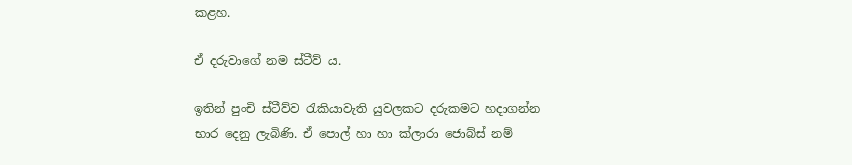කළහ.

ඒ දරුවාගේ නම ස්ටීව් ය.

ඉතින් පුංචි ස්ටීව්ව රැකියාවැති යුවලකට දරුකමට හදාගන්න භාර දෙනු ලැබිණි. ඒ පොල් හා හා ක්ලාරා ජොබ්ස් නම්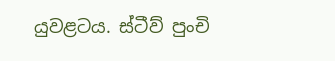යුවළටය. ස්ටීව් පුංචි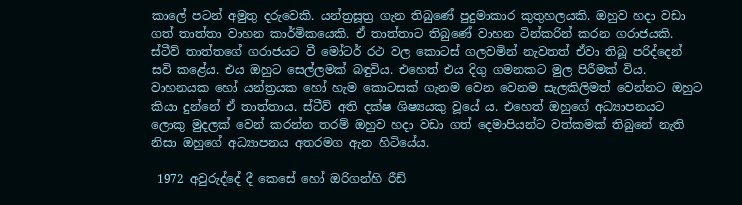කාලේ පටන් අමුතු දරුවෙකි. යන්ත්‍රසූත්‍ර ගැන තිබුණේ පුදුමාකාර කුතුහලයකි. ඔහුව හදා වඩා ගත් තාත්තා වාහන කාර්මිකයෙකි. ඒ තාත්තාට තිබුණේ වාහන ටින්කරින් කරන ගරාජයකි. ස්ටීව් තාත්තගේ ගරාජයට වී මෝටර් රථ වල කොටස් ගලවමින් නැවතත් ඒවා තිබූ පරිද්දෙන් සවි කළේය. එය ඔහුට සෙල්ලමක් බඳුවිය. එහෙත් එය දිගු ගමනකට මුල පිරීමක් විය. වාහනයක හෝ යන්ත්‍රයක හෝ හැම කොටසක් ගැනම වෙන වෙනම සැලකිලිමත් වෙන්නට ඔහුට කියා දුන්නේ ඒ තාත්තාය. ස්ටීව් අති දක්ෂ ශිෂ්‍යයකු වූයේ ය. එහෙත් ඔහුගේ අධ්‍යාපනයට ලොකු මුදලක් වෙන් කරන්න තරම් ඔහුව හදා වඩා ගත් දෙමාපියන්ට වත්කමක් තිබුනේ නැති නිසා ඔහුගේ අධ්‍යාපනය අතරමග ඇන හිටියේය.

 1972 අවුරුද්දේ දී කෙසේ හෝ ඔරිගන්හි රීඩ්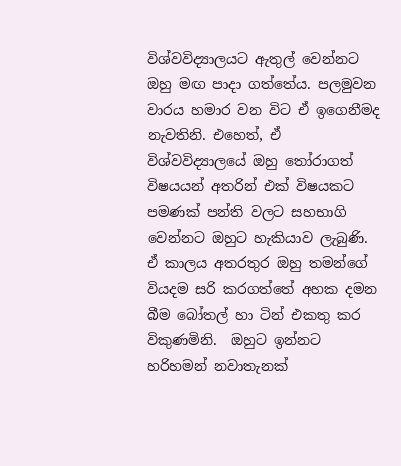විශ්වවිද්‍යාලයට ඇතුල් වෙන්නට ඔහු මඟ පාදා ගත්තේය. පලමුවන වාරය හමාර වන විට ඒ ඉගෙනීමද නැවතිනි. එහෙත්, ඒ විශ්වවිද්‍යාලයේ ඔහු තෝරාගත් විෂයයන් අතරින් එක් විෂයකට පමණක් පන්ති වලට සහභාගි වෙන්නට ඔහුට හැකියාව ලැබුණි. ඒ කාලය අතරතුර ඔහු තමන්ගේ වියදම සරි කරගත්තේ අහක දමන බීම බෝතල් හා ටින් එකතු කර විකුණමිනි.  ඔහුට ඉන්නට හරිහමන් නවාතැනක්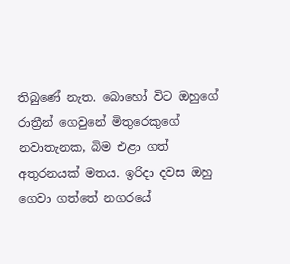තිබුණේ නැත. බොහෝ විට ඔහුගේ රාත්‍රීන් ගෙවුනේ මිතුරෙකුගේ නවාතැනක, බිම එළා ගත් අතුරනයක් මතය. ඉරිදා දවස ඔහු ගෙවා ගත්තේ නගරයේ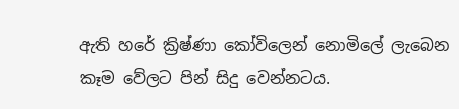ඇති හරේ ක්‍රිෂ්ණා කෝවිලෙන් නොමිලේ ලැබෙන කෑම වේලට පින් සිදු වෙන්නටය.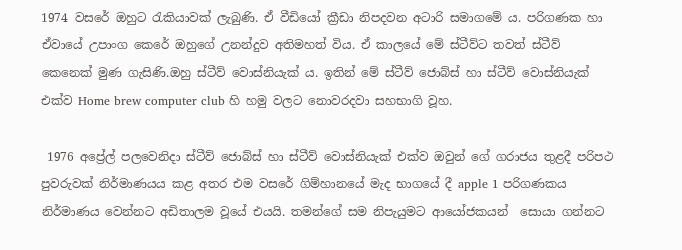1974 වසරේ ඔහුට රැකියාවක් ලැබුණි. ඒ වීඩියෝ ක්‍රීඩා නිපදවන අටාරි සමාගමේ ය. පරිගණක හා ඒවායේ උපාංග කෙරේ ඔහුගේ උනන්දුව අතිමහත් විය. ඒ කාලයේ මේ ස්ටීව්ට තවත් ස්ටීව් කෙනෙක් මුණ ගැසිණි.ඔහු ස්ටීව් වොස්නියැක් ය. ඉතින් මේ ස්ටීව් ජොබ්ස් හා ස්ටීව් වොස්නියැක් එක්ව Home brew computer club හි හමු වලට නොවරදවා සහභාගි වූහ.

 1976 අප්‍රේල් පලවෙනිදා ස්ටීව් ජොබ්ස් හා ස්ටීව් වොස්නියැක් එක්ව ඔවුන් ගේ ගරාජය තුළදී පරිපථ පුවරුවක් නිර්මාණයය කළ අතර එම වසරේ ගිම්හානයේ මැද භාගයේ දී apple 1 පරිගණකය නිර්මාණය වෙන්නට අඩිතාලම වූයේ එයයි. තමන්ගේ සම නිපැයුමට ආයෝජකයන්  සොයා ගන්නට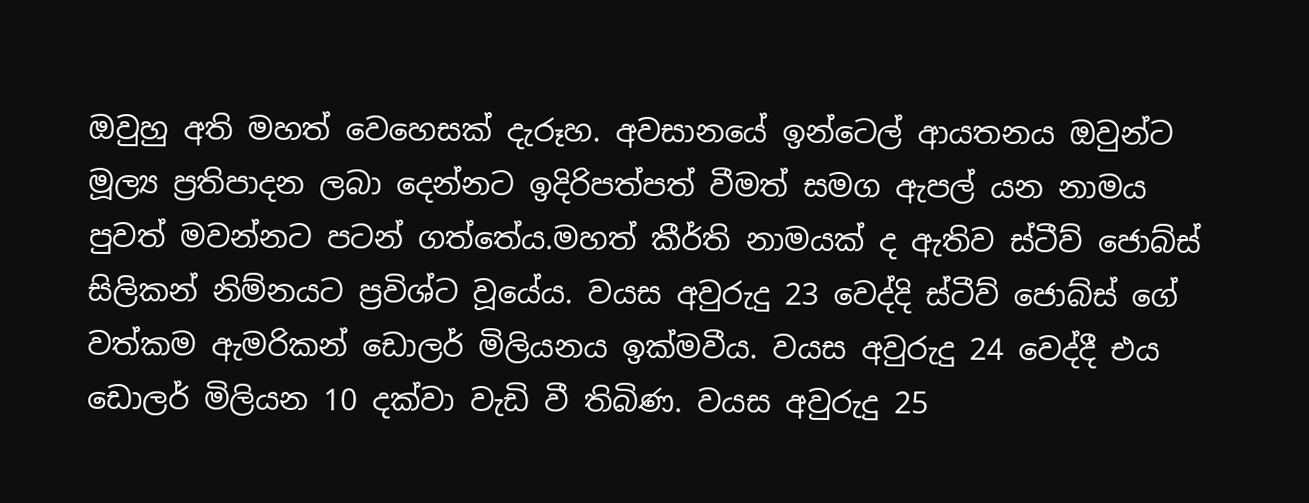ඔවුහු අති මහත් වෙහෙසක් දැරූහ. අවසානයේ ඉන්ටෙල් ආයතනය ඔවුන්ට මූල්‍ය ප්‍රතිපාදන ලබා දෙන්නට ඉදිරිපත්පත් වීමත් සමග ඇපල් යන නාමය පුවත් මවන්නට පටන් ගත්තේය.මහත් කීර්ති නාමයක් ද ඇතිව ස්ටීව් ජොබ්ස් සිලිකන් නිම්නයට ප්‍රවිශ්ට වූයේය. වයස අවුරුදු 23 වෙද්දි ස්ටීව් ජොබ්ස් ගේ වත්කම ඇමරිකන් ඩොලර් මිලියනය ඉක්මවීය. වයස අවුරුදු 24 වෙද්දී එය ඩොලර් මිලියන 10 දක්වා වැඩි වී තිබිණ. වයස අවුරුදු 25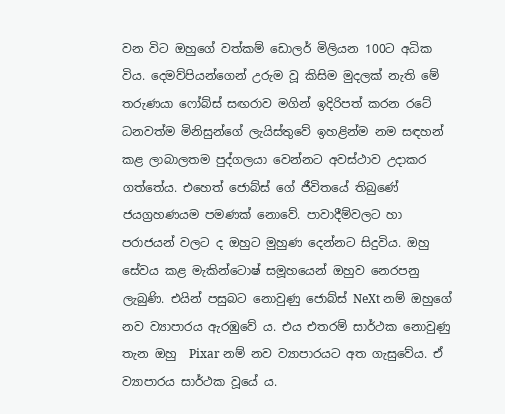වන විට ඔහුගේ වත්කම් ඩොලර් මිලියන 100ට අධික විය. දෙමව්පියන්ගෙන් උරුම වූ කිසිම මුදලක් නැති මේ තරුණයා ෆෝබ්ස් සඟරාව මගින් ඉදිරිපත් කරන රටේ ධනවත්ම මිනිසුන්ගේ ලැයිස්තුවේ ඉහළින්ම නම සඳහන් කළ ලාබාලතම පුද්ගලයා වෙන්නට අවස්ථාව උදාකර ගත්තේය. එහෙත් ජොබ්ස් ගේ ජීවිතයේ තිබුණේ ජයග්‍රහණයම පමණක් නොවේ. පාවාදීම්වලට හා පරාජයන් වලට ද ඔහුට මුහුණ දෙන්නට සිදුවිය. ඔහු සේවය කළ මැකින්ටොෂ් සමූහයෙන් ඔහුව නෙරපනු ලැබුණි. එයින් පසුබට නොවුණු ජොබ්ස් NeXt නම් ඔහුගේ නව ව්‍යාපාරය ඇරඹුවේ ය. එය එතරම් සාර්ථක නොවුණු තැන ඔහු  Pixar නම් නව ව්‍යාපාරයට අත ගැසුවේය. ඒ ව්‍යාපාරය සාර්ථක වූයේ ය.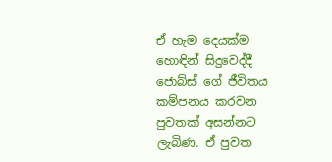ඒ හැම දෙයක්ම හොඳින් සිදුවෙද්දී ජොබ්ස් ගේ ජීවිතය කම්පනය කරවන පුවතක් අසන්නට ලැබිණ. ඒ පුවත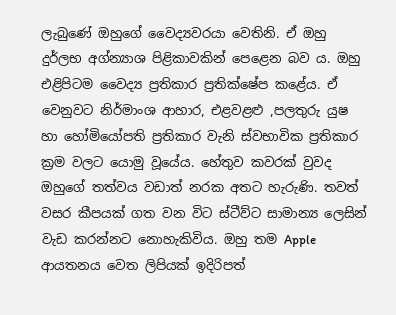ලැබුණේ ඔහුගේ වෛද්‍යවරයා වෙතිනි. ඒ ඔහු දුර්ලභ අග්න්‍යාශ පිළිකාවකින් පෙළෙන බව ය. ඔහු එළිපිටම වෛද්‍ය ප්‍රතිකාර ප්‍රතික්ෂේප කළේය. ඒ වෙනුවට නිර්මාංශ ආහාර, එළවළළු ,පලතුරු යුෂ හා හෝමියෝපති ප්‍රතිකාර වැනි ස්වභාවික ප්‍රතිකාර ක්‍රම වලට යොමු වූයේය. හේතුව කවරක් වුවද ඔහුගේ තත්වය වඩාත් නරක අතට හැරුණි. තවත් වසර කීපයක් ගත වන විට ස්ටීව්ට සාමාන්‍ය ලෙසින් වැඩ කරන්නට නොහැකිවිය. ඔහු තම Apple ආයතනය වෙත ලිපියක් ඉදිරිපත්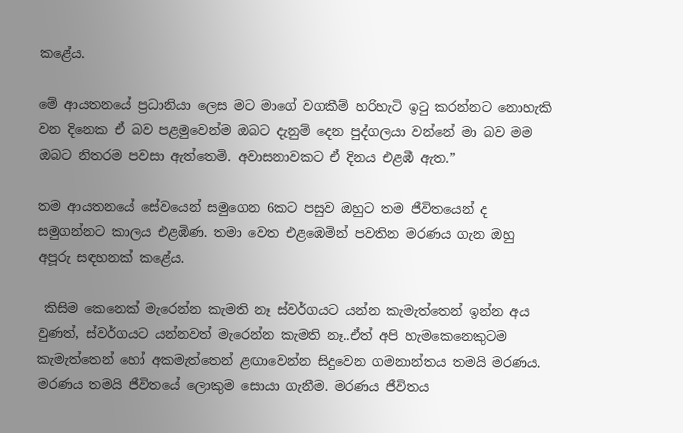කළේය.

මේ ආයතනයේ ප්‍රධානියා ලෙස මට මාගේ වගකීම් හරිහැටි ඉටු කරන්නට නොහැකි වන දිනෙක ඒ බව පළමුවෙන්ම ඔබට දැනුම් දෙන පුද්ගලයා වන්නේ මා බව මම ඔබට නිතරම පවසා ඇත්තෙමි. අවාසනාවකට ඒ දිනය එළඹී ඇත.”

තම ආයතනයේ සේවයෙන් සමුගෙන 6කට පසුව ඔහුට තම ජීවිතයෙන් ද සමුගන්නට කාලය එළඹිණ. තමා වෙත එළඹෙමින් පවතින මරණය ගැන ඔහු අපූරු සඳහනක් කළේය.

 කිසිම කෙනෙක් මැරෙන්න කැමති නෑ ස්වර්ගයට යන්න කැමැත්තෙන් ඉන්න අය වුණත්, ස්වර්ගයට යන්නවත් මැරෙන්න කැමති නෑ..ඒත් අපි හැමකෙනෙකුටම කැමැත්තෙන් හෝ අකමැත්තෙන් ළඟාවෙන්න සිදුවෙන ගමනාන්තය තමයි මරණය. මරණය තමයි ජීවිතයේ ලොකුම සොයා ගැනීම. මරණය ජීවිතය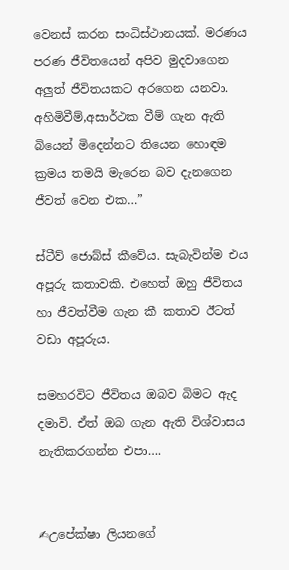වෙනස් කරන සංධිස්ථානයක්. මරණය පරණ ජීවිතයෙන් අපිව මුදවාගෙන අලුත් ජීවිතයකට අරගෙන යනවා. අහිමිවීම්,අසාර්ථක වීම් ගැන ඇති බියෙන් මිදෙන්නට තියෙන හොඳම ක්‍රමය තමයි මැරෙන බව දැනගෙන ජීවත් වෙන එක…”

ස්ටීව් ජොබ්ස් කීවේය. සැබැවින්ම එය අපූරු කතාවකි. එහෙත් ඔහු ජීවිතය හා ජීවත්වීම ගැන කී කතාව ඊටත් වඩා අපූරුය.

සමහරවිට ජීවිතය ඔබව බිමට ඇද දමාවි. ඒත් ඔබ ගැන ඇති විශ්වාසය නැතිකරගන්න එපා….


✍උපේක්ෂා ලියනගේ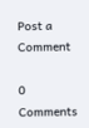Post a Comment

0 Comments